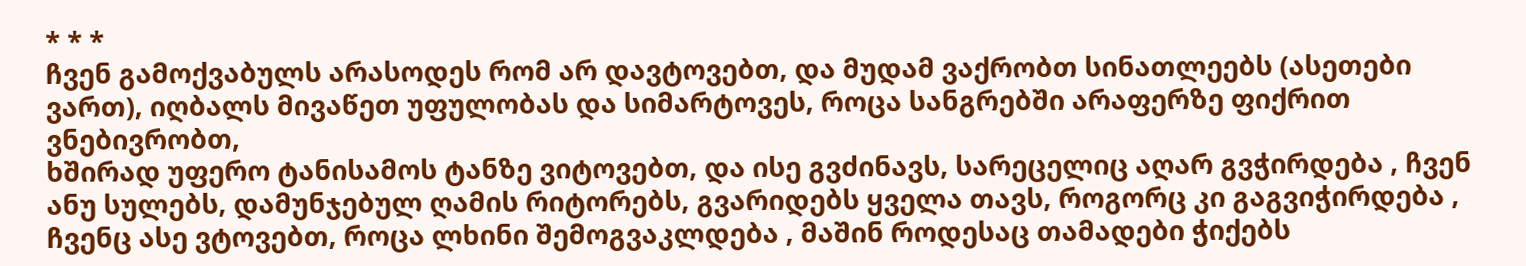* * *
ჩვენ გამოქვაბულს არასოდეს რომ არ დავტოვებთ, და მუდამ ვაქრობთ სინათლეებს (ასეთები ვართ), იღბალს მივაწეთ უფულობას და სიმარტოვეს, როცა სანგრებში არაფერზე ფიქრით ვნებივრობთ,
ხშირად უფერო ტანისამოს ტანზე ვიტოვებთ, და ისე გვძინავს, სარეცელიც აღარ გვჭირდება , ჩვენ ანუ სულებს, დამუნჯებულ ღამის რიტორებს, გვარიდებს ყველა თავს, როგორც კი გაგვიჭირდება ,
ჩვენც ასე ვტოვებთ, როცა ლხინი შემოგვაკლდება , მაშინ როდესაც თამადები ჭიქებს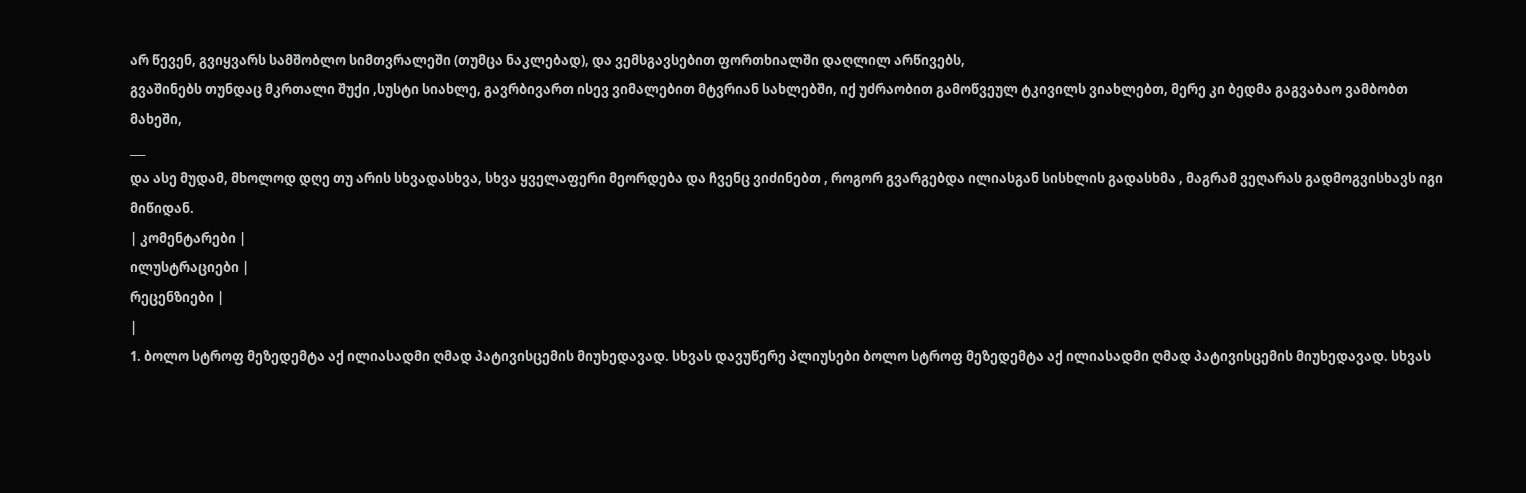არ წევენ, გვიყვარს სამშობლო სიმთვრალეში (თუმცა ნაკლებად), და ვემსგავსებით ფორთხიალში დაღლილ არწივებს,
გვაშინებს თუნდაც მკრთალი შუქი ,სუსტი სიახლე, გავრბივართ ისევ ვიმალებით მტვრიან სახლებში, იქ უძრაობით გამოწვეულ ტკივილს ვიახლებთ, მერე კი ბედმა გაგვაბაო ვამბობთ მახეში,
___
და ასე მუდამ, მხოლოდ დღე თუ არის სხვადასხვა, სხვა ყველაფერი მეორდება და ჩვენც ვიძინებთ , როგორ გვარგებდა ილიასგან სისხლის გადასხმა , მაგრამ ვეღარას გადმოგვისხავს იგი მიწიდან.
| კომენტარები |
ილუსტრაციები |
რეცენზიები |
|
1. ბოლო სტროფ მეზედემტა აქ ილიასადმი ღმად პატივისცემის მიუხედავად. სხვას დავუწერე პლიუსები ბოლო სტროფ მეზედემტა აქ ილიასადმი ღმად პატივისცემის მიუხედავად. სხვას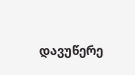დავუწერე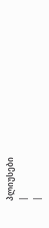პლიუსები
|
|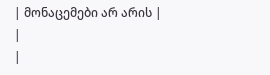| მონაცემები არ არის |
|
|